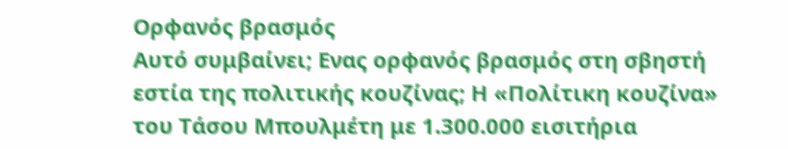Ορφανός βρασμός
Αυτό συμβαίνει; Ενας ορφανός βρασμός στη σβηστή εστία της πολιτικής κουζίνας; Η «Πολίτικη κουζίνα» του Τάσου Μπουλμέτη με 1.300.000 εισιτήρια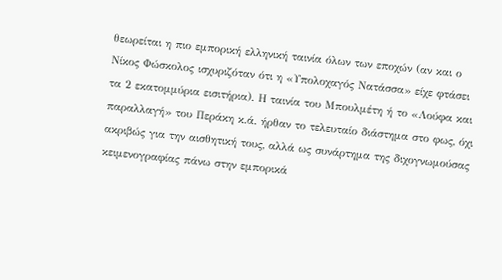θεωρείται η πιο εμπορική ελληνική ταινία όλων των εποχών (αν και ο Νίκος Φώσκολος ισχυριζόταν ότι η «Υπολοχαγός Νατάσσα» είχε φτάσει τα 2 εκατομμύρια εισιτήρια). Η ταινία του Μπουλμέτη ή το «Λούφα και παραλλαγή» του Περάκη κ.ά. ήρθαν το τελευταίο διάστημα στο φως, όχι ακριβώς για την αισθητική τους, αλλά ως συνάρτημα της διχογνωμούσας κειμενογραφίας πάνω στην εμπορικά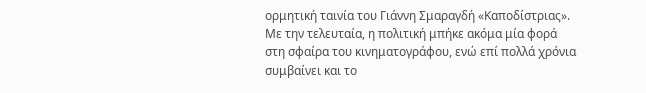ορμητική ταινία του Γιάννη Σμαραγδή «Καποδίστριας». Με την τελευταία, η πολιτική μπήκε ακόμα μία φορά στη σφαίρα του κινηματογράφου, ενώ επί πολλά χρόνια συμβαίνει και το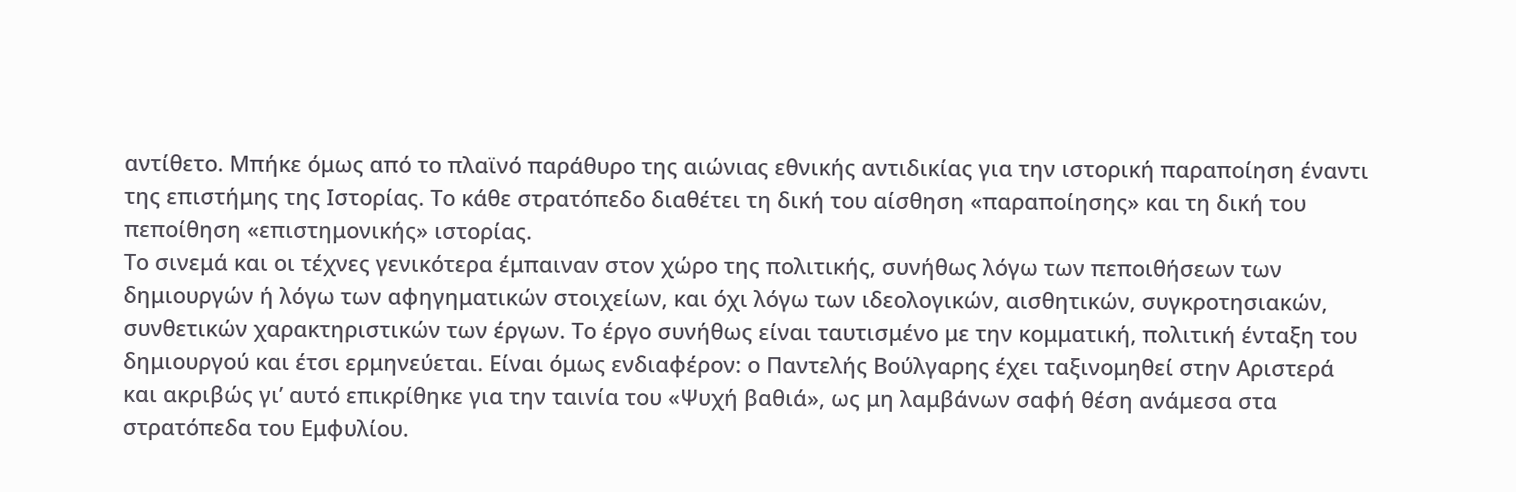αντίθετο. Μπήκε όμως από το πλαϊνό παράθυρο της αιώνιας εθνικής αντιδικίας για την ιστορική παραποίηση έναντι της επιστήμης της Ιστορίας. Το κάθε στρατόπεδο διαθέτει τη δική του αίσθηση «παραποίησης» και τη δική του πεποίθηση «επιστημονικής» ιστορίας.
Το σινεμά και οι τέχνες γενικότερα έμπαιναν στον χώρο της πολιτικής, συνήθως λόγω των πεποιθήσεων των δημιουργών ή λόγω των αφηγηματικών στοιχείων, και όχι λόγω των ιδεολογικών, αισθητικών, συγκροτησιακών, συνθετικών χαρακτηριστικών των έργων. Το έργο συνήθως είναι ταυτισμένο με την κομματική, πολιτική ένταξη του δημιουργού και έτσι ερμηνεύεται. Είναι όμως ενδιαφέρον: ο Παντελής Βούλγαρης έχει ταξινομηθεί στην Αριστερά και ακριβώς γι’ αυτό επικρίθηκε για την ταινία του «Ψυχή βαθιά», ως μη λαμβάνων σαφή θέση ανάμεσα στα στρατόπεδα του Εμφυλίου.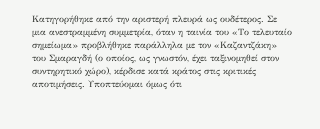Κατηγορήθηκε από την αριστερή πλευρά ως ουδέτερος. Σε μια ανεστραμμένη συμμετρία, όταν η ταινία του «Το τελευταίο σημείωμα» προβλήθηκε παράλληλα με τον «Καζαντζάκη» του Σμαραγδή (ο οποίος, ως γνωστόν, έχει ταξινομηθεί στον συντηρητικό χώρο), κέρδισε κατά κράτος στις κριτικές αποτιμήσεις. Υποπτεύομαι όμως ότι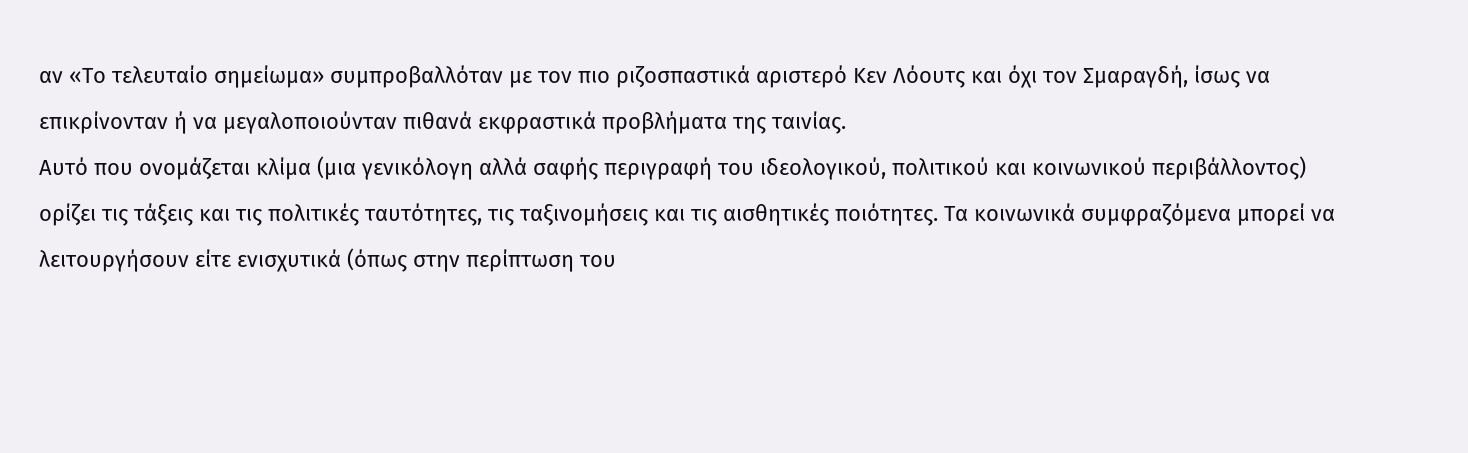αν «Το τελευταίο σημείωμα» συμπροβαλλόταν με τον πιο ριζοσπαστικά αριστερό Κεν Λόουτς και όχι τον Σμαραγδή, ίσως να επικρίνονταν ή να μεγαλοποιούνταν πιθανά εκφραστικά προβλήματα της ταινίας.
Αυτό που ονομάζεται κλίμα (μια γενικόλογη αλλά σαφής περιγραφή του ιδεολογικού, πολιτικού και κοινωνικού περιβάλλοντος) ορίζει τις τάξεις και τις πολιτικές ταυτότητες, τις ταξινομήσεις και τις αισθητικές ποιότητες. Τα κοινωνικά συμφραζόμενα μπορεί να λειτουργήσουν είτε ενισχυτικά (όπως στην περίπτωση του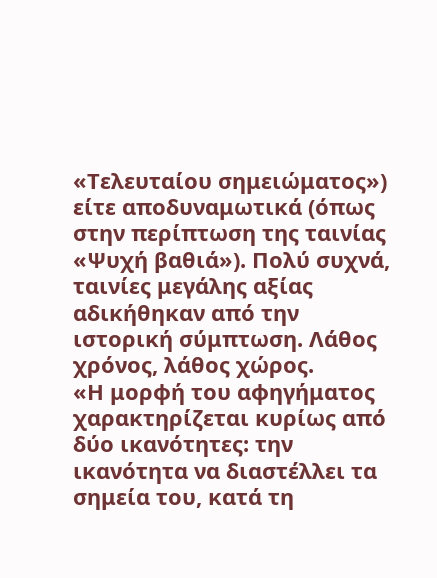«Τελευταίου σημειώματος») είτε αποδυναμωτικά (όπως στην περίπτωση της ταινίας «Ψυχή βαθιά»). Πολύ συχνά, ταινίες μεγάλης αξίας αδικήθηκαν από την ιστορική σύμπτωση. Λάθος χρόνος, λάθος χώρος.
«Η μορφή του αφηγήματος χαρακτηρίζεται κυρίως από δύο ικανότητες: την ικανότητα να διαστέλλει τα σημεία του, κατά τη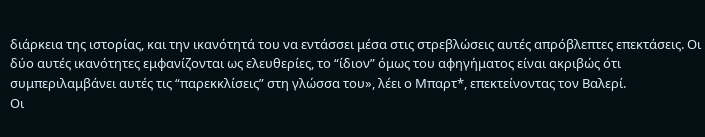διάρκεια της ιστορίας, και την ικανότητά του να εντάσσει μέσα στις στρεβλώσεις αυτές απρόβλεπτες επεκτάσεις. Οι δύο αυτές ικανότητες εμφανίζονται ως ελευθερίες, το “ίδιον” όμως του αφηγήματος είναι ακριβώς ότι συμπεριλαμβάνει αυτές τις “παρεκκλίσεις” στη γλώσσα του», λέει ο Μπαρτ*, επεκτείνοντας τον Βαλερί.
Οι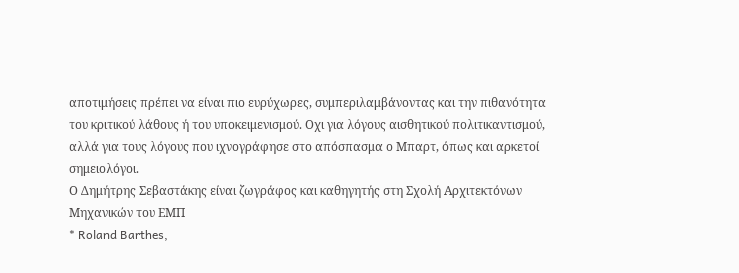αποτιμήσεις πρέπει να είναι πιο ευρύχωρες, συμπεριλαμβάνοντας και την πιθανότητα του κριτικού λάθους ή του υποκειμενισμού. Οχι για λόγους αισθητικού πολιτικαντισμού, αλλά για τους λόγους που ιχνογράφησε στο απόσπασμα ο Μπαρτ, όπως και αρκετοί σημειολόγοι.
Ο Δημήτρης Σεβαστάκης είναι ζωγράφος και καθηγητής στη Σχολή Αρχιτεκτόνων Μηχανικών του ΕΜΠ
* Roland Barthes,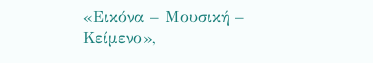«Εικόνα – Μουσική – Κείμενο»,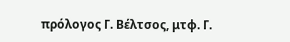πρόλογος Γ. Βέλτσος, μτφ. Γ.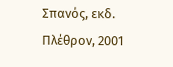Σπανός, εκδ. Πλέθρον, 2001